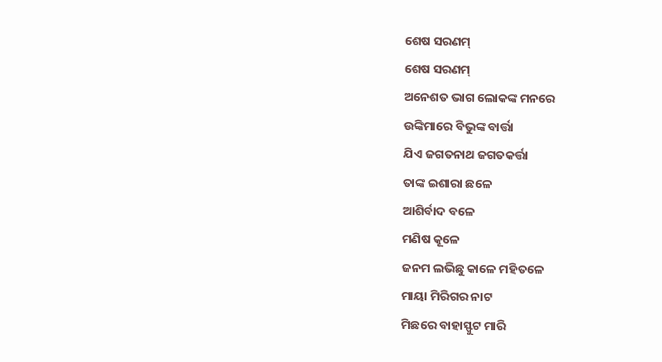ଶେଷ ସରଣମ୍
ଶେଷ ସରଣମ୍
ଅନେଶତ ଭାଗ ଲୋକଙ୍କ ମନରେ
ଉଙ୍କିମାରେ ବିଭୁଙ୍କ ବାର୍ତ୍ତା
ଯିଏ ଜଗତନାଥ ଜଗତକର୍ତ୍ତା
ତାଙ୍କ ଇଶାରା ଛଳେ
ଆଶିର୍ବାଦ ବଳେ
ମଣିଷ କୂଳେ
ଜନମ ଲଭିଛୁ କାଳେ ମହିତଳେ
ମାୟା ମିରିଗର ନାଟ
ମିଛରେ ବାହାସ୍ଫୁଟ ମାରି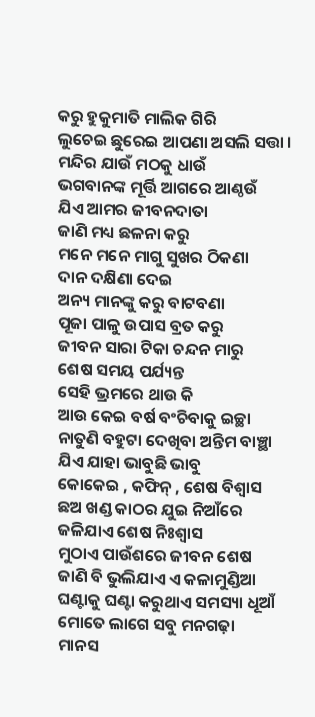କରୁ ହୁକୁମାତି ମାଲିକ ଗିରି
ଲୁଚେଇ ଛୁରେଇ ଆପଣା ଅସଲି ସତ୍ତା ।
ମନ୍ଦିର ଯାଉଁ ମଠକୁ ଧାଉଁ
ଭଗବାନଙ୍କ ମୂର୍ତ୍ତି ଆଗରେ ଆଣ୍ଠଉଁ
ଯିଏ ଆମର ଜୀବନଦାତା
ଜାଣି ମଧ୍ୟ ଛଳନା କରୁ
ମନେ ମନେ ମାଗୁ ସୁଖର ଠିକଣା
ଦାନ ଦକ୍ଷିଣା ଦେଇ
ଅନ୍ୟ ମାନଙ୍କୁ କରୁ ବାଟବଣା
ପୂଜା ପାଳୁ ଉପାସ ବ୍ରତ କରୁ
ଜୀବନ ସାରା ଟିକା ଚନ୍ଦନ ମାରୁ
ଶେଷ ସମୟ ପର୍ଯ୍ୟନ୍ତ
ସେହି ଭ୍ରମରେ ଥାଉ କି
ଆଉ କେଇ ବର୍ଷ ବଂଚିବାକୁ ଇଚ୍ଛା
ନାତୁଣି ବହୁଟା ଦେଖିବା ଅନ୍ତିମ ବାଞ୍ଛା
ଯିଏ ଯାହା ଭାବୁଛି ଭାବୁ
କୋକେଇ , କଫିନ୍ , ଶେଷ ବିଶ୍ୱାସ
ଛଅ ଖଣ୍ଡ କାଠର ଯୁଇ ନିଆଁରେ
ଜଳିଯାଏ ଶେଷ ନିଃଶ୍ୱାସ
ମୁଠାଏ ପାଉଁଶରେ ଜୀବନ ଶେଷ
ଜାଣି ବି ଭୁଲିଯାଏ ଏ କଳାମୁଣ୍ଡିଆ
ଘଣ୍ଟାକୁ ଘଣ୍ଟା କରୁଥାଏ ସମସ୍ୟା ଧୂଆଁ
ମୋତେ ଲାଗେ ସବୁ ମନଗଢ଼ା
ମାନସ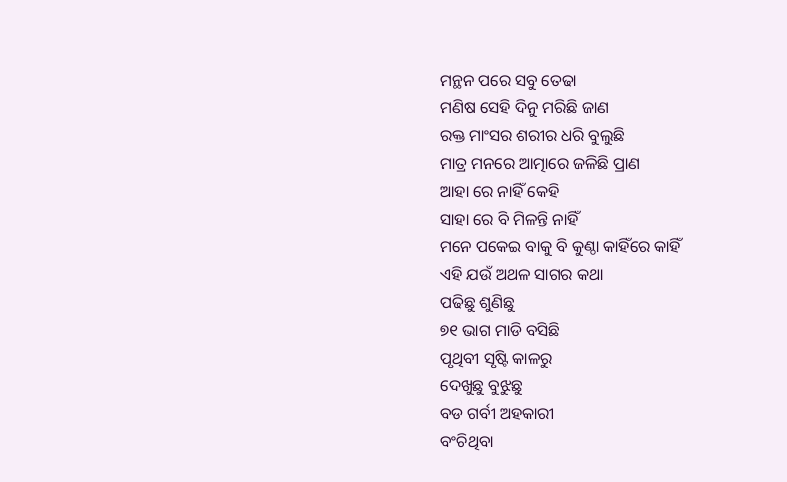ମନ୍ଥନ ପରେ ସବୁ ତେଢା
ମଣିଷ ସେହି ଦିନୁ ମରିଛି ଜାଣ
ରକ୍ତ ମାଂସର ଶରୀର ଧରି ବୁଲୁଛି
ମାତ୍ର ମନରେ ଆତ୍ମାରେ ଜଳିଛି ପ୍ରାଣ
ଆହା ରେ ନାହିଁ କେହି
ସାହା ରେ ବି ମିଳନ୍ତି ନାହିଁ
ମନେ ପକେଇ ବାକୁ ବି କୁଣ୍ଠା କାହିଁରେ କାହିଁ
ଏହି ଯଉଁ ଅଥଳ ସାଗର କଥା
ପଢିଛୁ ଶୁଣିଛୁ
୭୧ ଭାଗ ମାଡି ବସିଛି
ପୃଥିବୀ ସୃଷ୍ଟି କାଳରୁ
ଦେଖୁଛୁ ବୁଝୁଛୁ
ବଡ ଗର୍ବୀ ଅହକାରୀ
ବଂଚିଥିବା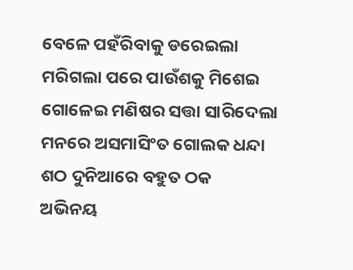ବେଳେ ପହଁରିବାକୁ ଡରେଇଲା
ମରିଗଲା ପରେ ପାଉଁଶକୁ ମିଶେଇ
ଗୋଳେଇ ମଣିଷର ସତ୍ତା ସାରିଦେଲା
ମନରେ ଅସମାସିଂତ ଗୋଲକ ଧନ୍ଦା
ଶଠ ଦୁନିଆରେ ବହୁତ ଠକ
ଅଭିନୟ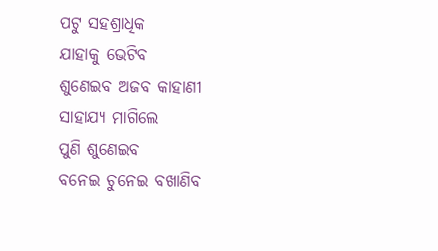ପଟୁ ସହଶ୍ରାଧିକ
ଯାହାକୁ ଭେଟିବ
ଶୁଣେଇବ ଅଜବ କାହାଣୀ
ସାହାଯ୍ୟ ମାଗିଲେ
ପୁଣି ଶୁଣେଇବ
ବନେଇ ଚୁନେଇ ବଖାଣିବ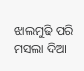ଝାଲମୁଢି ପରି ମସଲା ଦିଆ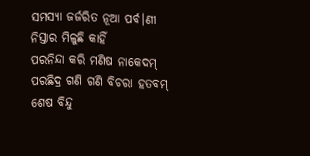ସମସ୍ୟା ଜର୍ଜରିତ ନୂଆ ପର୍ବ।ଣୀ
ନିସ୍ତାର ମିଳୁଛି କାହିଁ
ପରନିନ୍ଦା କରି ମଣିଷ ନାକେଦମ୍
ପରଛିଦ୍ର ଗଣି ଗଣି ବିଚରା ହତବମ୍
ଶେଷ ବିନ୍ଦୁ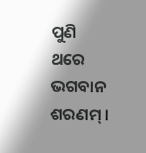ପୁଣି ଥରେ ଭଗବାନ ଶରଣମ୍ ।